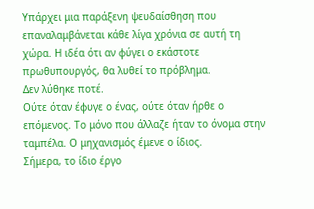Υπάρχει μια παράξενη ψευδαίσθηση που επαναλαμβάνεται κάθε λίγα χρόνια σε αυτή τη χώρα. Η ιδέα ότι αν φύγει ο εκάστοτε πρωθυπουργός, θα λυθεί το πρόβλημα.
Δεν λύθηκε ποτέ.
Ούτε όταν έφυγε ο ένας, ούτε όταν ήρθε ο επόμενος. Το μόνο που άλλαζε ήταν το όνομα στην ταμπέλα. Ο μηχανισμός έμενε ο ίδιος.
Σήμερα, το ίδιο έργο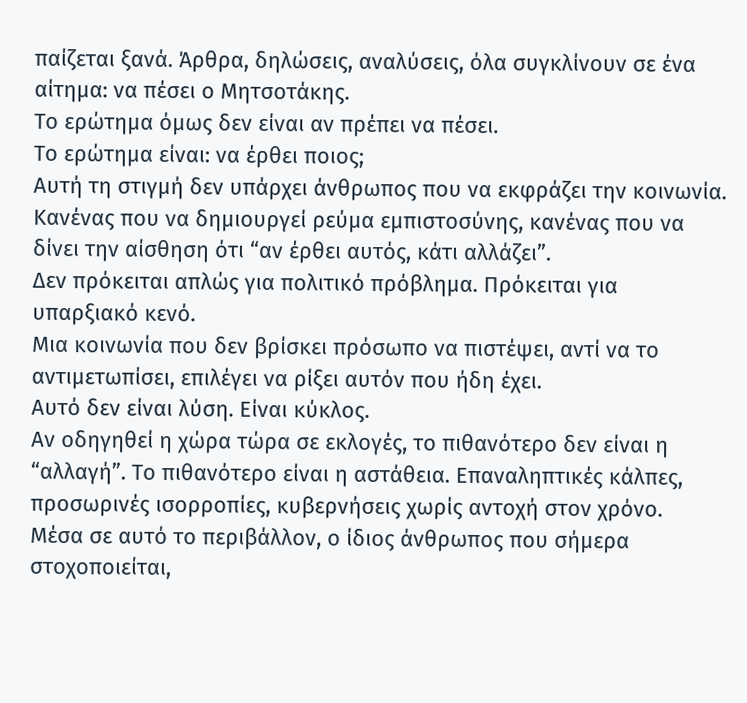παίζεται ξανά. Άρθρα, δηλώσεις, αναλύσεις, όλα συγκλίνουν σε ένα αίτημα: να πέσει ο Μητσοτάκης.
Το ερώτημα όμως δεν είναι αν πρέπει να πέσει.
Το ερώτημα είναι: να έρθει ποιος;
Αυτή τη στιγμή δεν υπάρχει άνθρωπος που να εκφράζει την κοινωνία. Κανένας που να δημιουργεί ρεύμα εμπιστοσύνης, κανένας που να δίνει την αίσθηση ότι “αν έρθει αυτός, κάτι αλλάζει”.
Δεν πρόκειται απλώς για πολιτικό πρόβλημα. Πρόκειται για υπαρξιακό κενό.
Μια κοινωνία που δεν βρίσκει πρόσωπο να πιστέψει, αντί να το αντιμετωπίσει, επιλέγει να ρίξει αυτόν που ήδη έχει.
Αυτό δεν είναι λύση. Είναι κύκλος.
Αν οδηγηθεί η χώρα τώρα σε εκλογές, το πιθανότερο δεν είναι η “αλλαγή”. Το πιθανότερο είναι η αστάθεια. Επαναληπτικές κάλπες, προσωρινές ισορροπίες, κυβερνήσεις χωρίς αντοχή στον χρόνο.
Μέσα σε αυτό το περιβάλλον, ο ίδιος άνθρωπος που σήμερα στοχοποιείται,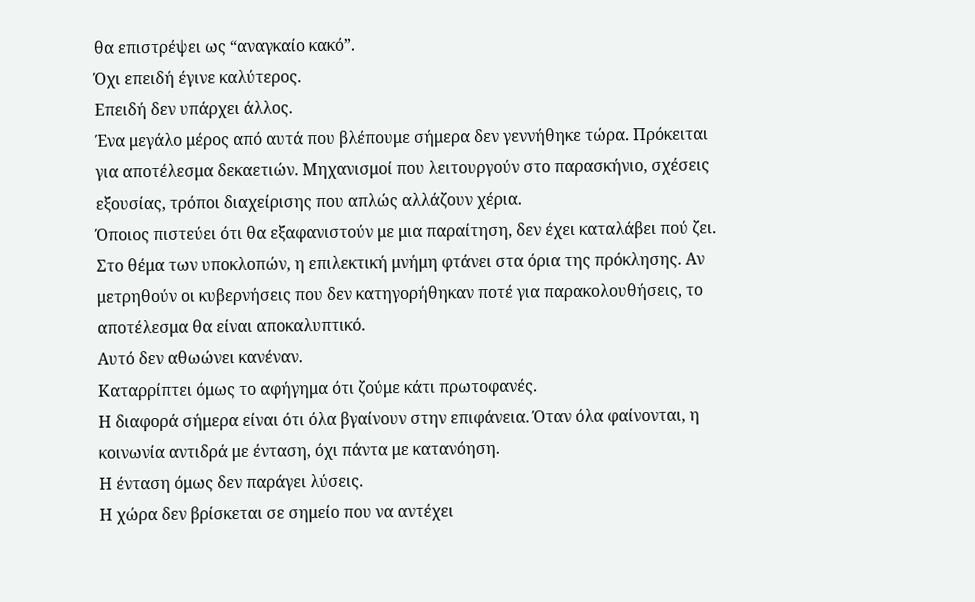θα επιστρέψει ως “αναγκαίο κακό”.
Όχι επειδή έγινε καλύτερος.
Επειδή δεν υπάρχει άλλος.
Ένα μεγάλο μέρος από αυτά που βλέπουμε σήμερα δεν γεννήθηκε τώρα. Πρόκειται για αποτέλεσμα δεκαετιών. Μηχανισμοί που λειτουργούν στο παρασκήνιο, σχέσεις εξουσίας, τρόποι διαχείρισης που απλώς αλλάζουν χέρια.
Όποιος πιστεύει ότι θα εξαφανιστούν με μια παραίτηση, δεν έχει καταλάβει πού ζει.
Στο θέμα των υποκλοπών, η επιλεκτική μνήμη φτάνει στα όρια της πρόκλησης. Αν μετρηθούν οι κυβερνήσεις που δεν κατηγορήθηκαν ποτέ για παρακολουθήσεις, το αποτέλεσμα θα είναι αποκαλυπτικό.
Αυτό δεν αθωώνει κανέναν.
Καταρρίπτει όμως το αφήγημα ότι ζούμε κάτι πρωτοφανές.
Η διαφορά σήμερα είναι ότι όλα βγαίνουν στην επιφάνεια. Όταν όλα φαίνονται, η κοινωνία αντιδρά με ένταση, όχι πάντα με κατανόηση.
Η ένταση όμως δεν παράγει λύσεις.
Η χώρα δεν βρίσκεται σε σημείο που να αντέχει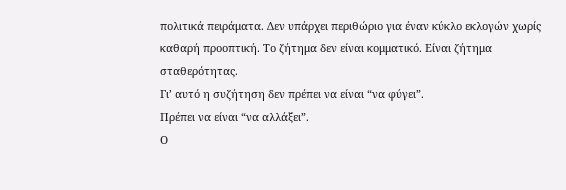πολιτικά πειράματα. Δεν υπάρχει περιθώριο για έναν κύκλο εκλογών χωρίς καθαρή προοπτική. Το ζήτημα δεν είναι κομματικό. Είναι ζήτημα σταθερότητας.
Γι’ αυτό η συζήτηση δεν πρέπει να είναι “να φύγει”.
Πρέπει να είναι “να αλλάξει”.
Ο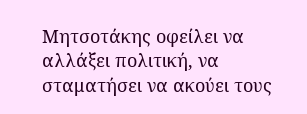Μητσοτάκης οφείλει να αλλάξει πολιτική, να σταματήσει να ακούει τους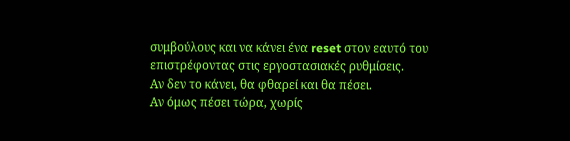συμβούλους και να κάνει ένα reset στον εαυτό του επιστρέφοντας στις εργοστασιακές ρυθμίσεις.
Αν δεν το κάνει, θα φθαρεί και θα πέσει.
Αν όμως πέσει τώρα, χωρίς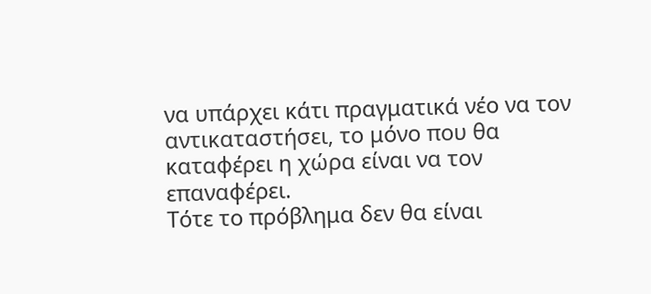να υπάρχει κάτι πραγματικά νέο να τον αντικαταστήσει, το μόνο που θα καταφέρει η χώρα είναι να τον επαναφέρει.
Τότε το πρόβλημα δεν θα είναι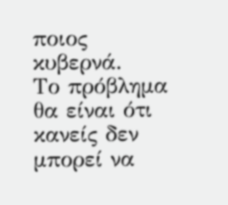ποιος κυβερνά.
Το πρόβλημα θα είναι ότι κανείς δεν μπορεί να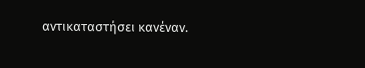αντικαταστήσει κανέναν.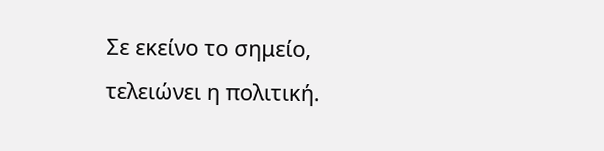Σε εκείνο το σημείο, τελειώνει η πολιτική.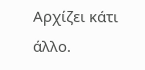Αρχίζει κάτι άλλο.